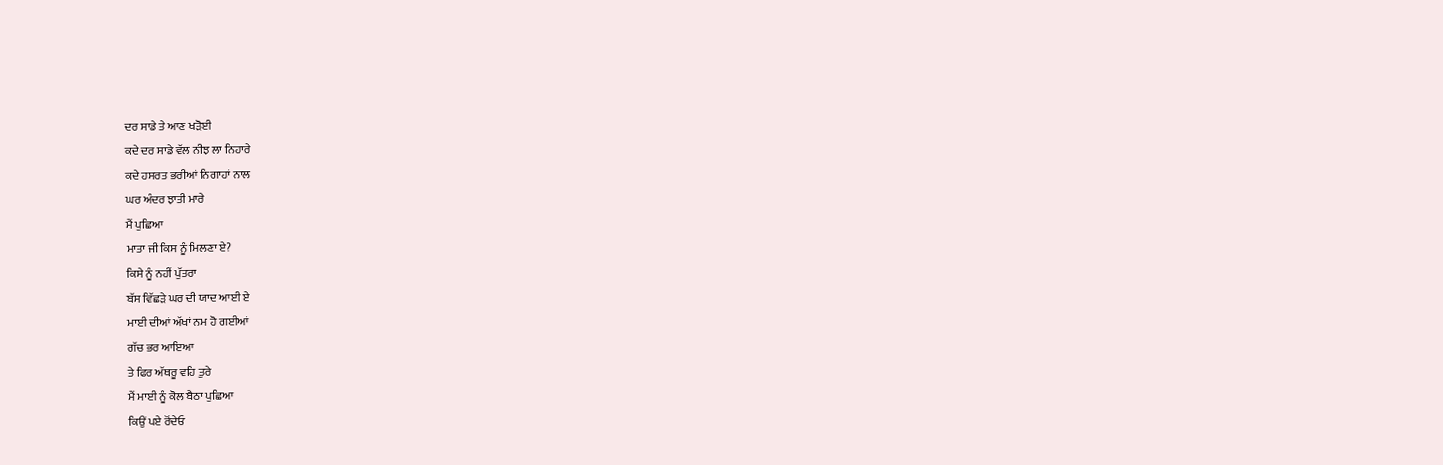ਦਰ ਸਾਡੇ ਤੇ ਆਣ ਖੜੋਈ
ਕਦੇ ਦਰ ਸਾਡੇ ਵੱਲ ਨੀਝ ਲਾ ਨਿਹਾਰੇ
ਕਦੇ ਹਸਰਤ ਭਰੀਆਂ ਨਿਗਾਹਾਂ ਨਾਲ
ਘਰ ਅੰਦਰ ਝਾਤੀ ਮਾਰੇ
ਮੈਂ ਪੁਛਿਆ
ਮਾਤਾ ਜੀ ਕਿਸ ਨੂੰ ਮਿਲਣਾ ਏ?
ਕਿਸੇ ਨੂੰ ਨਹੀਂ ਪੁੱਤਰਾ
ਬੱਸ ਵਿੱਛੜੇ ਘਰ ਦੀ ਯਾਦ ਆਈ ਏ
ਮਾਈ ਦੀਆਂ ਅੱਖਾਂ ਨਮ ਹੋ ਗਈਆਂ
ਗੱਚ ਭਰ ਆਇਆ
ਤੇ ਫਿਰ ਅੱਥਰੂ ਵਹਿ ਤੁਰੇ
ਮੈਂ ਮਾਈ ਨੂੰ ਕੋਲ ਬੈਠਾ ਪੁਛਿਆ
ਕਿਉਂ ਪਏ ਰੋਂਦੇਓ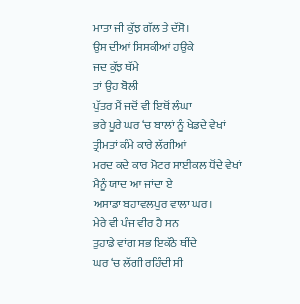ਮਾਤਾ ਜੀ ਕੁੱਝ ਗੱਲ ਤੇ ਦੱਸੋ।
ਉਸ ਦੀਆਂ ਸਿਸਕੀਆਂ ਹਉਕੇ
ਜਦ ਕੁੱਝ ਥੱਮੇ
ਤਾਂ ਉਹ ਬੋਲੀ
ਪੁੱਤਰ ਮੈਂ ਜਦੋਂ ਵੀ ਇਥੋਂ ਲੰਘਾ
ਭਰੇ ਪੂਰੇ ਘਰ ‘ਚ ਬਾਲਾਂ ਨੂੰ ਖੇਡਦੇ ਵੇਖਾਂ
ਤ੍ਰੀਮਤਾਂ ਕੰਮੇ ਕਾਰੇ ਲੱਗੀਆਂ
ਮਰਦ ਕਦੇ ਕਾਰ ਮੋਟਰ ਸਾਈਕਲ ਧੋਂਦੇ ਵੇਖਾਂ
ਮੈਨੂੰ ਯਾਦ ਆ ਜਾਂਦਾ ਏ
ਅਸਾਡਾ ਬਹਾਵਲਪੁਰ ਵਾਲਾ ਘਰ।
ਮੇਰੇ ਵੀ ਪੰਜ ਵੀਰ ਹੈ ਸਨ
ਤੁਹਾਡੇ ਵਾਂਗ ਸਭ ਇਕੱਠੇ ਥੀਂਦੇ
ਘਰ ‘ਚ ਲੱਗੀ ਰਹਿੰਦੀ ਸੀ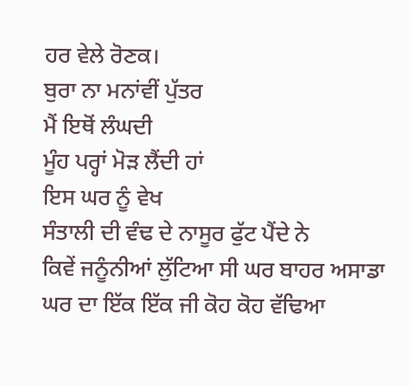ਹਰ ਵੇਲੇ ਰੋਣਕ।
ਬੁਰਾ ਨਾ ਮਨਾਂਵੀਂ ਪੁੱਤਰ
ਮੈਂ ਇਥੋਂ ਲੰਘਦੀ
ਮੂੰਹ ਪਰ੍ਹਾਂ ਮੋੜ ਲੈਂਦੀ ਹਾਂ
ਇਸ ਘਰ ਨੂੰ ਵੇਖ
ਸੰਤਾਲੀ ਦੀ ਵੰਢ ਦੇ ਨਾਸੂਰ ਫੁੱਟ ਪੈਂਦੇ ਨੇ
ਕਿਵੇਂ ਜਨੂੰਨੀਆਂ ਲੁੱਟਿਆ ਸੀ ਘਰ ਬਾਹਰ ਅਸਾਡਾ
ਘਰ ਦਾ ਇੱਕ ਇੱਕ ਜੀ ਕੋਹ ਕੋਹ ਵੱਢਿਆ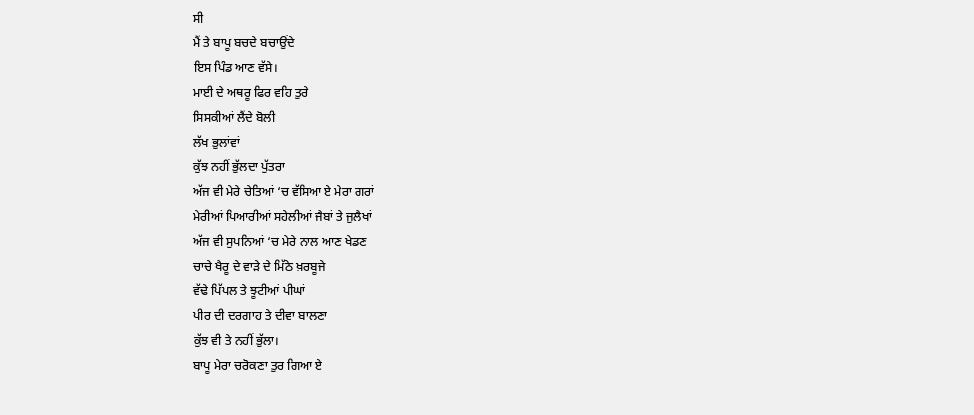ਸੀ
ਮੈਂ ਤੇ ਬਾਪੂ ਬਚਦੇ ਬਚਾਉਂਦੇ
ਇਸ ਪਿੰਡ ਆਣ ਵੱਸੇ।
ਮਾਈ ਦੇ ਅਥਰੂ ਫਿਰ ਵਹਿ ਤੁਰੇ
ਸਿਸਕੀਆਂ ਲੈਂਦੇ ਬੋਲੀ
ਲੱਖ ਭੁਲਾਂਵਾਂ
ਕੁੱਝ ਨਹੀਂ ਭੁੱਲਦਾ ਪੁੱਤਰਾ
ਅੱਜ ਵੀ ਮੇਰੇ ਚੇਤਿਆਂ ‘ਚ ਵੱਸਿਆ ਏ ਮੇਰਾ ਗਰਾਂ
ਮੇਰੀਆਂ ਪਿਆਰੀਆਂ ਸਹੇਲੀਆਂ ਜੈਬਾਂ ਤੇ ਜੁਲੈਖਾਂ
ਅੱਜ ਵੀ ਸੁਪਨਿਆਂ ‘ਚ ਮੇਰੇ ਨਾਲ ਆਣ ਖੇਡਣ
ਚਾਚੇ ਖੈਰੂ ਦੇ ਵਾੜੇ ਦੇ ਮਿੱਠੇ ਖ਼ਰਬੂਜੇ
ਵੱਢੇ ਪਿੱਪਲ ਤੇ ਝੂਟੀਆਂ ਪੀਘਾਂ
ਪੀਰ ਦੀ ਦਰਗਾਹ ਤੇ ਦੀਵਾ ਬਾਲਣਾ
ਕੁੱਝ ਵੀ ਤੇ ਨਹੀਂ ਭੁੱਲਾ।
ਬਾਪੂ ਮੇਰਾ ਚਰੋਕਣਾ ਤੁਰ ਗਿਆ ਏ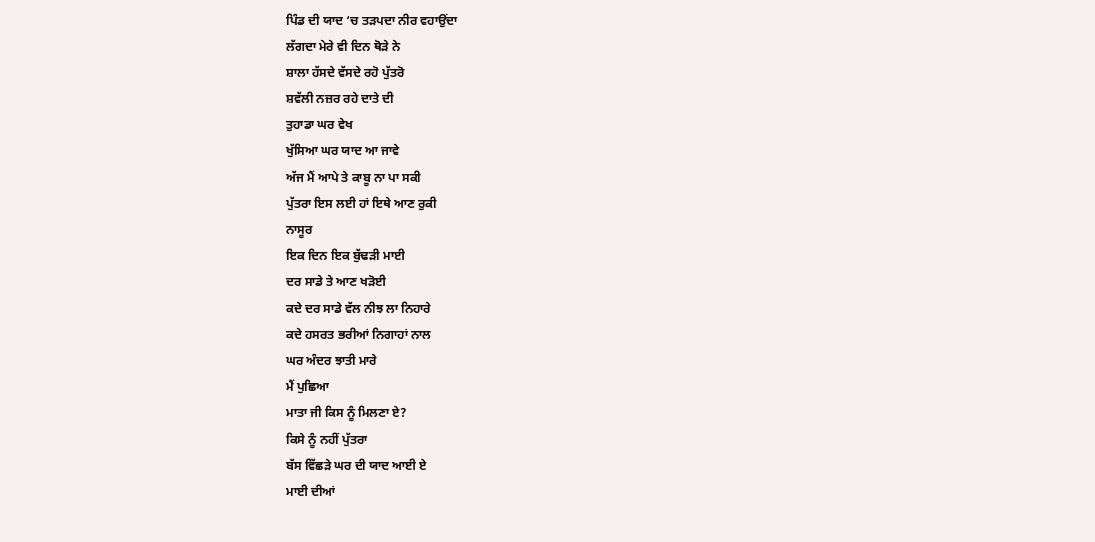ਪਿੰਡ ਦੀ ਯਾਦ ‘ਚ ਤੜਪਦਾ ਨੀਰ ਵਹਾਉਂਦਾ
ਲੱਗਦਾ ਮੇਰੇ ਵੀ ਦਿਨ ਥੋੜੇ ਨੇ
ਸ਼ਾਲਾ ਹੱਸਦੇ ਵੱਸਦੇ ਰਹੋ ਪੁੱਤਰੋ
ਸ਼ਵੱਲੀ ਨਜ਼ਰ ਰਹੇ ਦਾਤੇ ਦੀ
ਤੁਹਾਡਾ ਘਰ ਵੇਖ
ਖੁੱਸਿਆ ਘਰ ਯਾਦ ਆ ਜਾਵੇ
ਅੱਜ ਮੈਂ ਆਪੇ ਤੇ ਕਾਬੂ ਨਾ ਪਾ ਸਕੀ
ਪੁੱਤਰਾ ਇਸ ਲਈ ਹਾਂ ਇਥੇ ਆਣ ਰੁਕੀ
ਨਾਸੂਰ
ਇਕ ਦਿਨ ਇਕ ਬੁੱਢੜੀ ਮਾਈ
ਦਰ ਸਾਡੇ ਤੇ ਆਣ ਖੜੋਈ
ਕਦੇ ਦਰ ਸਾਡੇ ਵੱਲ ਨੀਝ ਲਾ ਨਿਹਾਰੇ
ਕਦੇ ਹਸਰਤ ਭਰੀਆਂ ਨਿਗਾਹਾਂ ਨਾਲ
ਘਰ ਅੰਦਰ ਝਾਤੀ ਮਾਰੇ
ਮੈਂ ਪੁਛਿਆ
ਮਾਤਾ ਜੀ ਕਿਸ ਨੂੰ ਮਿਲਣਾ ਏ?
ਕਿਸੇ ਨੂੰ ਨਹੀਂ ਪੁੱਤਰਾ
ਬੱਸ ਵਿੱਛੜੇ ਘਰ ਦੀ ਯਾਦ ਆਈ ਏ
ਮਾਈ ਦੀਆਂ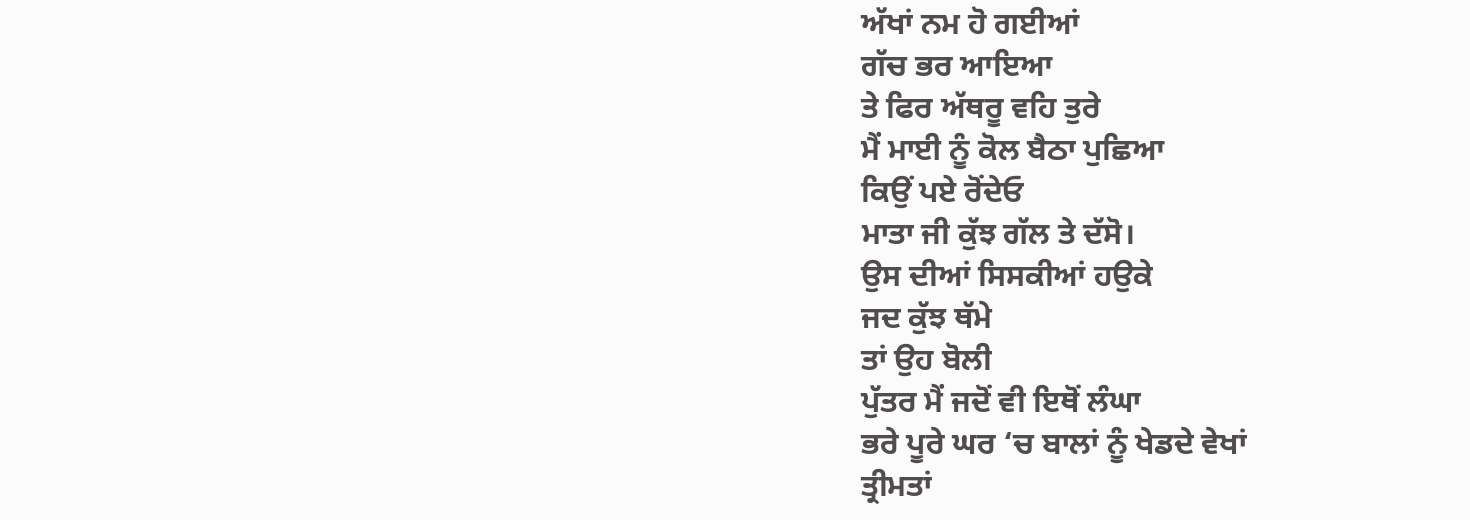ਅੱਖਾਂ ਨਮ ਹੋ ਗਈਆਂ
ਗੱਚ ਭਰ ਆਇਆ
ਤੇ ਫਿਰ ਅੱਥਰੂ ਵਹਿ ਤੁਰੇ
ਮੈਂ ਮਾਈ ਨੂੰ ਕੋਲ ਬੈਠਾ ਪੁਛਿਆ
ਕਿਉਂ ਪਏ ਰੋਂਦੇਓ
ਮਾਤਾ ਜੀ ਕੁੱਝ ਗੱਲ ਤੇ ਦੱਸੋ।
ਉਸ ਦੀਆਂ ਸਿਸਕੀਆਂ ਹਉਕੇ
ਜਦ ਕੁੱਝ ਥੱਮੇ
ਤਾਂ ਉਹ ਬੋਲੀ
ਪੁੱਤਰ ਮੈਂ ਜਦੋਂ ਵੀ ਇਥੋਂ ਲੰਘਾ
ਭਰੇ ਪੂਰੇ ਘਰ ‘ਚ ਬਾਲਾਂ ਨੂੰ ਖੇਡਦੇ ਵੇਖਾਂ
ਤ੍ਰੀਮਤਾਂ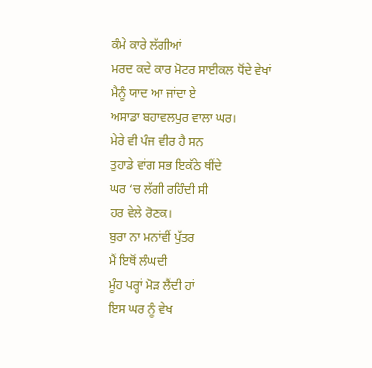ਕੰਮੇ ਕਾਰੇ ਲੱਗੀਆਂ
ਮਰਦ ਕਦੇ ਕਾਰ ਮੋਟਰ ਸਾਈਕਲ ਧੋਂਦੇ ਵੇਖਾਂ
ਮੈਨੂੰ ਯਾਦ ਆ ਜਾਂਦਾ ਏ
ਅਸਾਡਾ ਬਹਾਵਲਪੁਰ ਵਾਲਾ ਘਰ।
ਮੇਰੇ ਵੀ ਪੰਜ ਵੀਰ ਹੈ ਸਨ
ਤੁਹਾਡੇ ਵਾਂਗ ਸਭ ਇਕੱਠੇ ਥੀਂਦੇ
ਘਰ ‘ਚ ਲੱਗੀ ਰਹਿੰਦੀ ਸੀ
ਹਰ ਵੇਲੇ ਰੋਣਕ।
ਬੁਰਾ ਨਾ ਮਨਾਂਵੀਂ ਪੁੱਤਰ
ਮੈਂ ਇਥੋਂ ਲੰਘਦੀ
ਮੂੰਹ ਪਰ੍ਹਾਂ ਮੋੜ ਲੈਂਦੀ ਹਾਂ
ਇਸ ਘਰ ਨੂੰ ਵੇਖ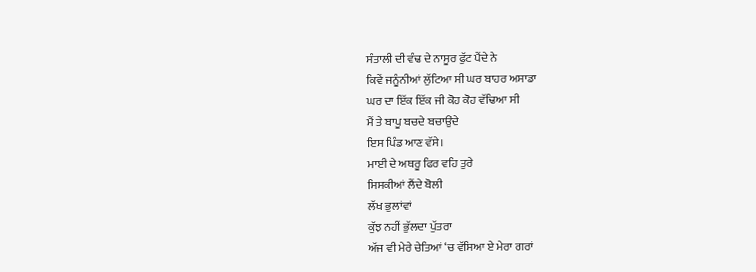ਸੰਤਾਲੀ ਦੀ ਵੰਢ ਦੇ ਨਾਸੂਰ ਫੁੱਟ ਪੈਂਦੇ ਨੇ
ਕਿਵੇਂ ਜਨੂੰਨੀਆਂ ਲੁੱਟਿਆ ਸੀ ਘਰ ਬਾਹਰ ਅਸਾਡਾ
ਘਰ ਦਾ ਇੱਕ ਇੱਕ ਜੀ ਕੋਹ ਕੋਹ ਵੱਢਿਆ ਸੀ
ਮੈਂ ਤੇ ਬਾਪੂ ਬਚਦੇ ਬਚਾਉਂਦੇ
ਇਸ ਪਿੰਡ ਆਣ ਵੱਸੇ।
ਮਾਈ ਦੇ ਅਥਰੂ ਫਿਰ ਵਹਿ ਤੁਰੇ
ਸਿਸਕੀਆਂ ਲੈਂਦੇ ਬੋਲੀ
ਲੱਖ ਭੁਲਾਂਵਾਂ
ਕੁੱਝ ਨਹੀਂ ਭੁੱਲਦਾ ਪੁੱਤਰਾ
ਅੱਜ ਵੀ ਮੇਰੇ ਚੇਤਿਆਂ ‘ਚ ਵੱਸਿਆ ਏ ਮੇਰਾ ਗਰਾਂ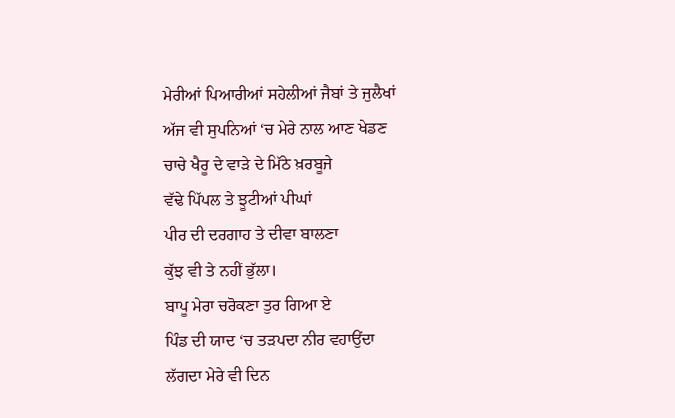ਮੇਰੀਆਂ ਪਿਆਰੀਆਂ ਸਹੇਲੀਆਂ ਜੈਬਾਂ ਤੇ ਜੁਲੈਖਾਂ
ਅੱਜ ਵੀ ਸੁਪਨਿਆਂ ‘ਚ ਮੇਰੇ ਨਾਲ ਆਣ ਖੇਡਣ
ਚਾਚੇ ਖੈਰੂ ਦੇ ਵਾੜੇ ਦੇ ਮਿੱਠੇ ਖ਼ਰਬੂਜੇ
ਵੱਢੇ ਪਿੱਪਲ ਤੇ ਝੂਟੀਆਂ ਪੀਘਾਂ
ਪੀਰ ਦੀ ਦਰਗਾਹ ਤੇ ਦੀਵਾ ਬਾਲਣਾ
ਕੁੱਝ ਵੀ ਤੇ ਨਹੀਂ ਭੁੱਲਾ।
ਬਾਪੂ ਮੇਰਾ ਚਰੋਕਣਾ ਤੁਰ ਗਿਆ ਏ
ਪਿੰਡ ਦੀ ਯਾਦ ‘ਚ ਤੜਪਦਾ ਨੀਰ ਵਹਾਉਂਦਾ
ਲੱਗਦਾ ਮੇਰੇ ਵੀ ਦਿਨ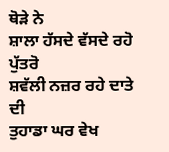ਥੋੜੇ ਨੇ
ਸ਼ਾਲਾ ਹੱਸਦੇ ਵੱਸਦੇ ਰਹੋ ਪੁੱਤਰੋ
ਸ਼ਵੱਲੀ ਨਜ਼ਰ ਰਹੇ ਦਾਤੇ ਦੀ
ਤੁਹਾਡਾ ਘਰ ਵੇਖ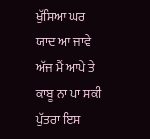ਖੁੱਸਿਆ ਘਰ ਯਾਦ ਆ ਜਾਵੇ
ਅੱਜ ਮੈਂ ਆਪੇ ਤੇ ਕਾਬੂ ਨਾ ਪਾ ਸਕੀ
ਪੁੱਤਰਾ ਇਸ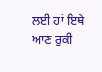ਲਈ ਹਾਂ ਇਥੇ ਆਣ ਰੁਕੀ